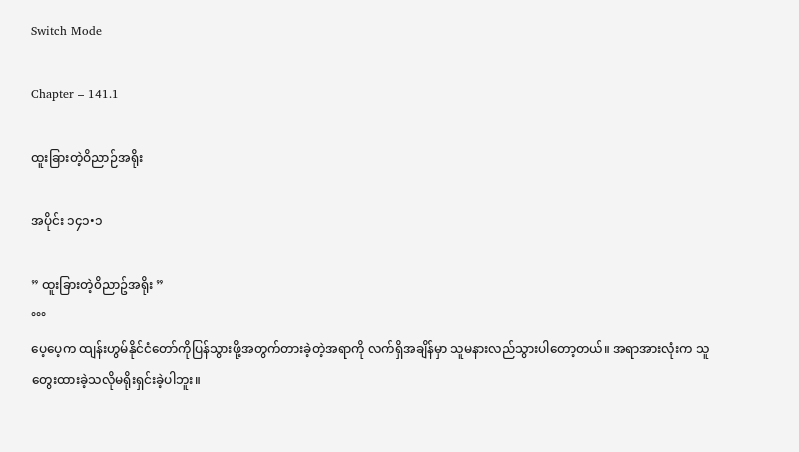Switch Mode

Chapter – 141.1

ထူးခြားတဲ့ဝိညာဉ်အရိုး

အပိုင်း ၁၄၁•၁

” ထူးခြားတဲ့၀ိညာဥ်အရိုး ”
°°°
ပေ့ပေ့က ထျန်းဟွမ်နိုင်ငံတော်ကိုပြန်သွားဖို့အတွက်တားခဲ့တဲ့အရာကို လက်ရှိအချိန်မှာ သူမနားလည်သွားပါတော့တယ်။ အရာအားလုံးက သူတွေးထားခဲ့သလိုမရိုးရှင်းခဲ့ပါဘူး။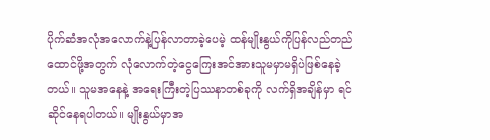ပိုက်ဆံအလုံအလောက်နဲ့ပြန်လာတာခဲ့ပေမဲ့ ထန်မျိုးနွယ်ကိုပြန်လည်တည်ထောင်ဖို့အတွက် လုံလောက်တဲ့ငွေကြေးအင်အားသူမမှာမရှိပဲဖြစ်နေခဲ့တယ်။ သူမအနေနဲ့ အရေးကြီးတဲ့ပြဿနာတစ်ခုကို လက်ရှိအချိန်မှာ ရင်ဆိုင်နေရပါတယ်။ မျိုးနွယ်မှာအ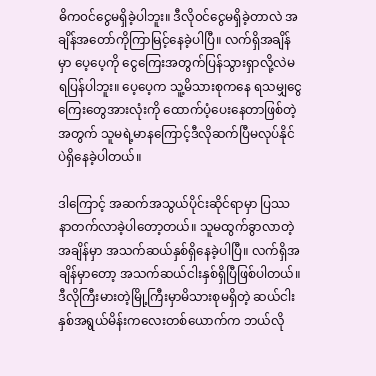ဓိက၀င်ငွေမရှိခဲ့ပါဘူး။ ဒီလို၀င်ငွေမရှိခဲ့တာလဲ အချိန်အတော်ကိုကြာမြင့်နေခဲ့ပါပြီ။ လက်ရှိအချိန်မှာ ပေ့ပေ့ကို ငွေကြေးအတွက်ပြန်သွားရှာလို့လဲမရပြန်ပါဘူး။ ပေ့ပေ့က သူ့မိသားစုကနေ ရသမျှငွေကြေးတွေအားလုံးကို ထောက်ပံ့ပေးနေတာဖြစ်တဲ့အတွက် သူမရဲ့မာနကြောင့်ဒီလိုဆက်ပြီမလုပ်နိုင်ပဲရှိနေခဲ့ပါတယ်။

ဒါကြောင့် အဆက်အသွယ်ပိုင်းဆိုင်ရာမှာ ပြဿနာတက်လာခဲ့ပါတော့တယ်။ သူမထွက်ခွာလာတဲ့အချိန်မှာ အသက်ဆယ်နှစ်ရှိနေခဲ့ပါပြီ။ လက်ရှိအချိန်မှာတော့ အသက်ဆယ်ငါးနှစ်ရှိပြီဖြစ်ပါတယ်။ ဒီလိုကြီးမားတဲ့မြို့ကြီးမှာမိသားစုမရှိတဲ့ ဆယ်ငါးနှစ်အရွယ်မိန်းကလေးတစ်ယောက်က ဘယ်လို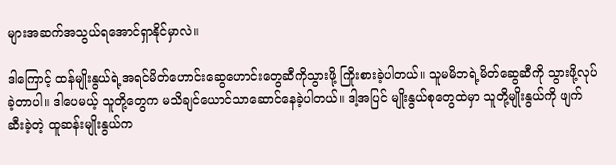များအဆက်အသွယ်ရအောင်ရှာနိုင်မှာလဲ။

ဒါကြောင့် ထန်မျိုးနွယ်ရဲ့အရင်မိတ်ဟောင်းဆွေဟောင်းတွေဆီကိုသွားဖို့ ကြိုးစားခဲ့ပါတယ်။ သူမမိဘရဲ့မိတ်ဆွေဆီကို သွားဖို့လုပ်ခဲ့တာပါ။ ဒါပေမယ့် သူတို့တွေက မသိချင်ယောင်သာဆောင်နေခဲ့ပါတယ်။ ဒါ့အပြင် မျိုးနွယ်စုတွေထဲမှာ သူတို့မျိုးနွယ်ကို ဖျက်ဆီးခဲ့တဲ့ ထူဆန်းမျိုးနွယ်က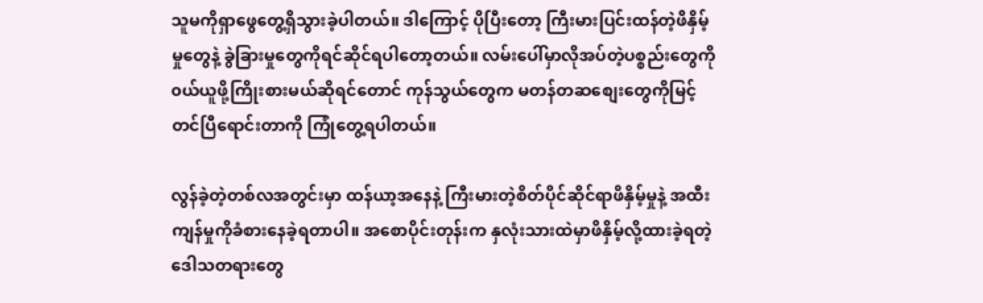သူမကိုရှာဖွေတွေ့ရှိသွားခဲ့ပါတယ်။ ဒါကြောင့် ပိုပြီးတော့ ကြီးမားပြင်းထန်တဲ့ဖိနှိမ့်မှုတွေနဲ့ ခွဲခြားမှုတွေကိုရင်ဆိုင်ရပါတော့တယ်။ လမ်းပေါ်မှာလိုအပ်တဲ့ပစ္စည်းတွေကို၀ယ်ယူဖို့ကြိုးစားမယ်ဆိုရင်တောင် ကုန်သွယ်တွေက မတန်တဆစျေးတွေကိုမြင့်တင်ပြီရောင်းတာကို ကြုံတွေ့ရပါတယ်။

လွန်ခဲ့တဲ့တစ်လအတွင်းမှာ ထန်ယာ့အနေနဲ့ ကြီးမားတဲ့စိတ်ပိုင်ဆိုင်ရာဖိနှိမ့်မှုနဲ့ အထီးကျန်မှုကိုခံစားနေခဲ့ရတာပါ။ အစောပိုင်းတုန်းက နှလုံးသားထဲမှာဖိနှိမ့်လို့ထားခဲ့ရတဲ့ ဒေါသတရားတွေ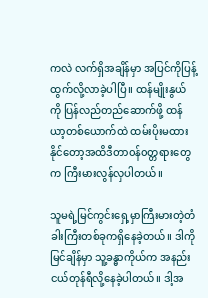ကလဲ လက်ရှိအချိန်မှာ အပြင်ကိုပြန့်ထွက်လို့လာခဲ့ပါပြီ။ ထန်မျိုးနွယ်ကို ပြန်လည်တည်ဆောက်ဖို့ ထန်ယာ့တစ်ယောက်ထဲ ထမ်းပိုးမထားနိုင်တော့အထိဒီတာ၀န်၀တ္တရားတွေက ကြီးမားလွန်လှပါတယ်။

သူမရဲ့မြင်ကွင်းရှေ့မှာကြီးမားတဲ့တံခါးကြီးတစ်ခုကရှိနေခဲ့တယ်။ ဒါကိုမြင်ချိန်မှာ သူ့ခန္ဓာကိုယ်က အနည်းငယ်တုန်ရီလို့နေခဲ့ပါတယ်။ ဒါ့အ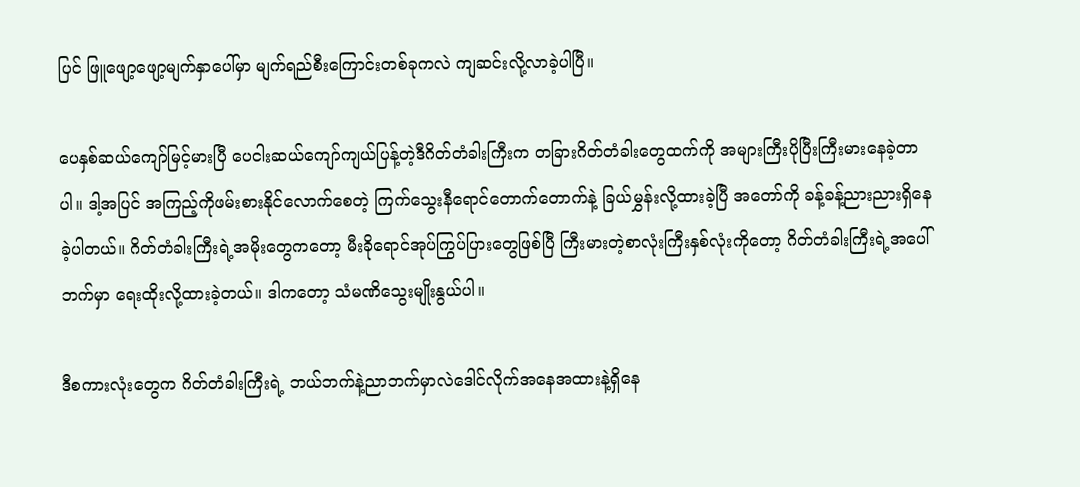ပြင် ဖြူဖျော့ဖျော့မျက်နှာပေါ်မှာ မျက်ရည်စီးကြောင်းတစ်ခုကလဲ ကျဆင်းလို့လာခဲ့ပါပြီ။

ပေနှစ်ဆယ်ကျော်မြင့်မားပြီ ပေငါးဆယ်ကျော်ကျယ်ပြန့်တဲ့ဒီဂိတ်တံခါးကြီးက တခြားဂိတ်တံခါးတွေထက်ကို အများကြီးပိုပြီးကြီးမားနေခဲ့တာပါ။ ဒါ့အပြင် အကြည့်ကိုဖမ်းစားနိုင်လောက်စေတဲ့ ကြက်သွေးနီရောင်တောက်တောက်နဲ့ ခြယ်မွှန်းလို့ထားခဲ့ပြီ အတော်ကို ခန့်ခန့်ညားညားရှိနေခဲ့ပါတယ်။ ဂိတ်တံခါးကြီးရဲ့အမိုးတွေကတော့ မီးခိုရောင်အုပ်ကြွပ်ပြားတွေဖြစ်ပြီ ကြီးမားတဲ့စာလုံးကြီးနှစ်လုံးကိုတော့ ဂိတ်တံခါးကြီးရဲ့အပေါ်ဘက်မှာ ရေးထိုးလို့ထားခဲ့တယ်။ ဒါကတော့ သံမဏိသွေးမျိုးနွယ်ပါ။

ဒီစကားလုံးတွေက ဂိတ်တံခါးကြီးရဲ့ ဘယ်ဘက်နဲ့ညာဘက်မှာလဲဒေါင်လိုက်အနေအထားနဲ့ရှိနေ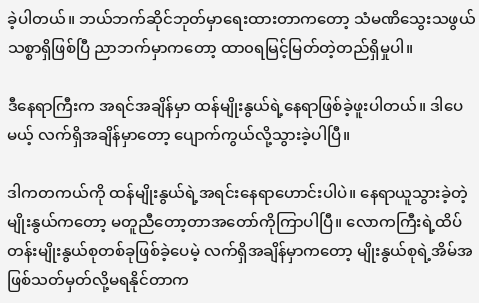ခဲ့ပါတယ်။ ဘယ်ဘက်ဆိုင်ဘုတ်မှာရေးထားတာကတော့ သံမဏိသွေးသဖွယ်သစ္စာရှိဖြစ်ပြီ ညာဘက်မှာကတော့ ထာ၀ရမြင့်မြတ်တဲ့တည်ရှိမှုပါ။

ဒီနေရာကြီးက အရင်အချိန်မှာ ထန်မျိုးနွယ်ရဲ့နေရာဖြစ်ခဲ့ဖူးပါတယ်။ ဒါပေမယ့် လက်ရှိအချိန်မှာတော့ ပျောက်ကွယ်လို့သွားခဲ့ပါပြီ။

ဒါကတကယ်ကို ထန်မျိုးနွယ်ရဲ့အရင်းနေရာဟောင်းပါပဲ။ နေရာယူသွားခဲ့တဲ့မျိုးနွယ်ကတော့ မတူညီတော့တာအတော်ကိုကြာပါပြီ။ လောကကြီးရဲ့ထိပ်တန်းမျိုးနွယ်စုတစ်ခုဖြစ်ခဲ့ပေမဲ့ လက်ရှိအချိန်မှာကတော့ မျိုးနွယ်စုရဲ့အိမ်အဖြစ်သတ်မှတ်လို့မရနိုင်တာက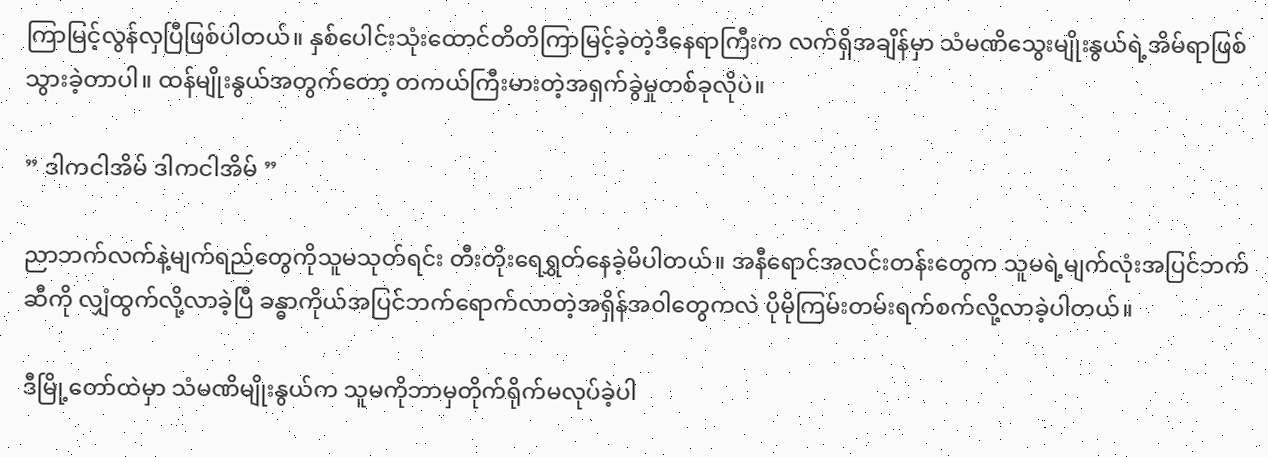ကြာမြင့်လွန်လှပြီဖြစ်ပါတယ်။ နှစ်ပေါင်းသုံးထောင်တိတိကြာမြင့်ခဲ့တဲ့ဒီနေရာကြီးက လက်ရှိအချိန်မှာ သံမဏိသွေးမျိုးနွယ်ရဲ့အိမ်ရာဖြစ်သွားခဲ့တာပါ။ ထန်မျိုးနွယ်အတွက်တော့ တကယ်ကြီးမားတဲ့အရှက်ခွဲမှုတစ်ခုလိုပဲ။

” ဒါကငါအိမ် ဒါကငါအိမ် ”

ညာဘက်လက်နဲ့မျက်ရည်တွေကိုသူမသုတ်ရင်း တီးတိုးရေရွှတ်နေခဲ့မိပါတယ်။ အနီရောင်အလင်းတန်းတွေက သူမရဲ့မျက်လုံးအပြင်ဘက်ဆီကို လျှံထွက်လို့လာခဲ့ပြီ ခန္ဓာကိုယ်အပြင်ဘက်ရောက်လာတဲ့အရှိန်အ၀ါတွေကလဲ ပိုမိုကြမ်းတမ်းရက်စက်လို့လာခဲ့ပါတယ်။

ဒီမြို့တော်ထဲမှာ သံမဏိမျိုးနွယ်က သူမကိုဘာမှတိုက်ရိုက်မလုပ်ခဲ့ပါ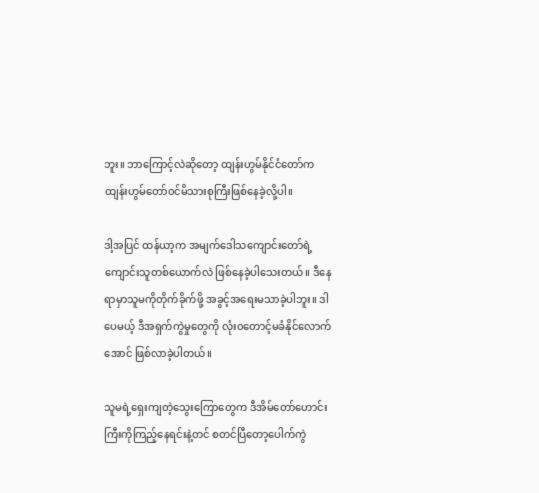ဘူး။ ဘာကြောင့်လဲဆိုတော့ ထျန်းဟွမ်နိုင်ငံတော်က ထျန်းဟွမ်တော်၀င်မိသားစုကြီးဖြစ်နေခဲ့လို့ပါ။

ဒါ့အပြင် ထန်ယာ့က အမျက်ဒေါသကျောင်းတော်ရဲ့ ကျောင်းသူတစ်ယောက်လဲ ဖြစ်နေခဲ့ပါသေးတယ်။ ဒီနေရာမှာသူမကိုတိုက်ခိုက်ဖို့ အခွင့်အရေးမသာခဲ့ပါဘူး။ ဒါပေမယ့် ဒီအရှက်ကွဲမှုတွေကို လုံး၀တောင့်မခံနိုင်လောက်အောင် ဖြစ်လာခဲ့ပါတယ်။

သူမရဲ့ရှေးကျတဲ့သွေးကြောတွေက ဒီအိမ်တော်ဟောင်းကြီးကိုကြည့်နေရင်းနဲ့တင် စတင်ပြီတော့ပေါက်ကွဲ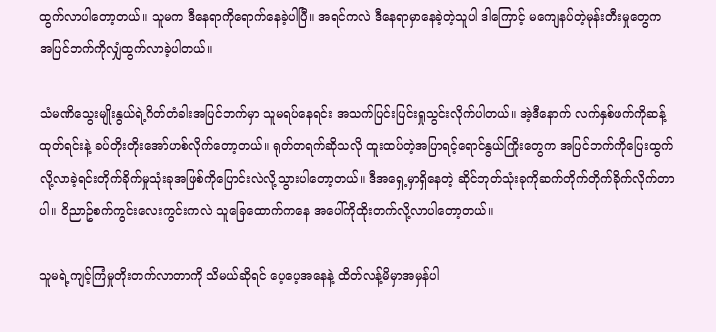ထွက်လာပါတော့တယ်။ သူမက ဒီနေရာကိုရောက်နေခဲ့ပါပြီ။ အရင်ကလဲ ဒီနေရာမှာနေခဲ့တဲ့သူပါ ဒါကြောင့် မကျေနပ်တဲ့မုန်းတီးမှုတွေက အပြင်ဘက်ကိုလျှံထွက်လာခဲ့ပါတယ်။

သံမဏိသွေးမျိုးနွယ်ရဲ့ဂိတ်တံခါးအပြင်ဘက်မှာ သူမရပ်နေရင်း အသက်ပြင်းပြင်းရှုသွင်းလိုက်ပါတယ်။ အဲ့ဒီနောက် လက်နှစ်ဖက်ကိုဆန့်ထုတ်ရင်းနဲ့ ခပ်တိုးတိုးအော်ဟစ်လိုက်တော့တယ်။ ရုတ်တရက်ဆိုသလို ထူးထပ်တဲ့အပြာရင့်ရောင်နွယ်ကြိုးတွေက အပြင်ဘက်ကိုပြေးထွက်လို့လာခဲ့ရင်းတိုက်ခိုက်မှုသုံးခုအဖြစ်ကိုပြောင်းလဲလို့သွားပါတော့တယ်။ ဒီအရှေ့မှာရှိနေတဲ့ ဆိုင်ဘုတ်သုံးခုကိုဆက်တိုက်တိုက်ခိုက်လိုက်တာပါ။ ၀ိညာဥ်စက်ကွင်းလေးကွင်းကလဲ သူခြေထောက်ကနေ အပေါ်ကိုထိုးတက်လို့လာပါတော့တယ်။

သူမရဲ့ကျင့်ကြံမှုတိုးတက်လာတာကို သိမယ်ဆိုရင် ပေ့ပေ့အနေနဲ့ ထိတ်လန့်မိမှာအမှန်ပါ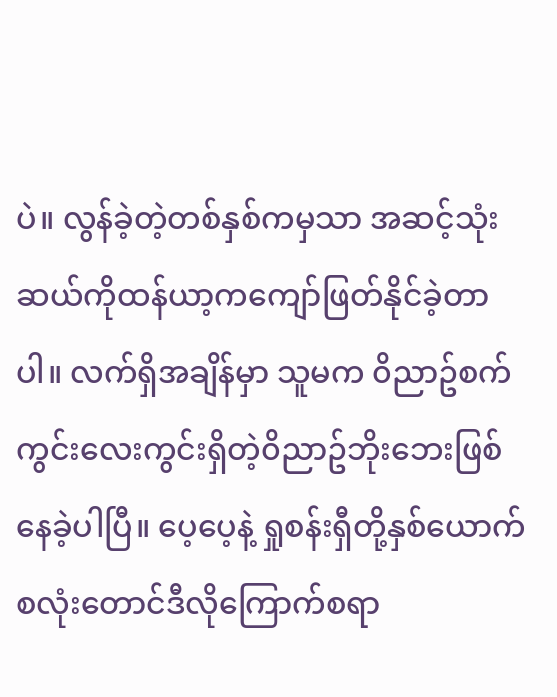ပဲ။ လွန်ခဲ့တဲ့တစ်နှစ်ကမှသာ အဆင့်သုံးဆယ်ကိုထန်ယာ့ကကျော်ဖြတ်နိုင်ခဲ့တာပါ။ လက်ရှိအချိန်မှာ သူမက ၀ိညာဥ်စက်ကွင်းလေးကွင်းရှိတဲ့၀ိညာဥ်ဘိုးဘေးဖြစ်နေခဲ့ပါပြီ။ ပေ့ပေ့နဲ့ ရှုစန်းရှီတို့နှစ်ယောက်စလုံးတောင်ဒီလိုကြောက်စရာ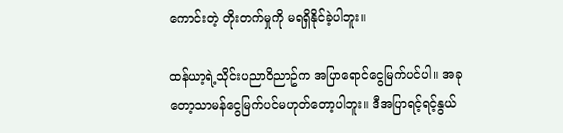ကောင်းတဲ့ တိုးတက်မှုကို မရရှိနိုင်ခဲ့ပါဘူး။

ထန်ယာ့ရဲ့သိုင်းပညာ၀ိညာဥ်က အပြာရောင်ငွေမြက်ပင်ပါ။ အခုတော့သာမန်ငွေမြက်ပင်မဟုတ်တော့ပါဘူး။ ဒီအပြာရင့်ရင့်နွယ်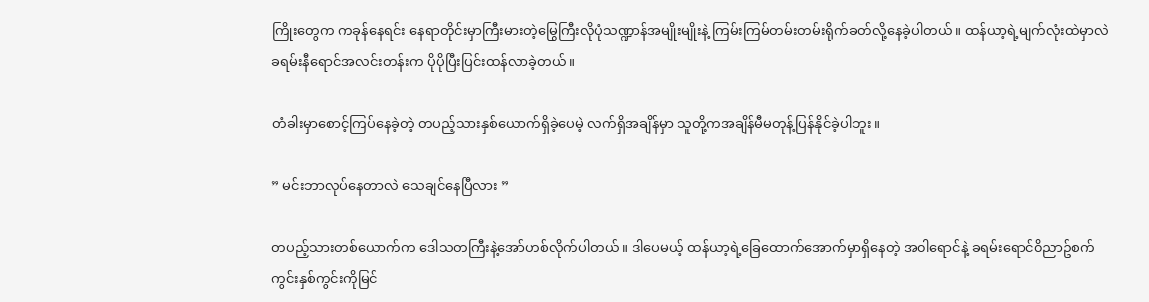ကြိုးတွေက ကခုန်နေရင်း နေရာတိုင်းမှာကြီးမားတဲ့မြွေကြီးလိုပုံသဏ္ဍာန်အမျိုးမျိုးနဲ့ ကြမ်းကြမ်တမ်းတမ်းရိုက်ခတ်လို့နေခဲ့ပါတယ်။ ထန်ယာ့ရဲ့မျက်လုံးထဲမှာလဲ ခရမ်းနီရောင်အလင်းတန်းက ပိုပိုပြီးပြင်းထန်လာခဲ့တယ်။

တံခါးမှာစောင့်ကြပ်နေခဲ့တဲ့ တပည့်သားနှစ်ယောက်ရှိခဲ့ပေမဲ့ လက်ရှိအချိန်မှာ သူတို့ကအချိန်မီမတုန့်ပြန်နိုင်ခဲ့ပါဘူး။

” မင်းဘာလုပ်နေတာလဲ သေချင်နေပြီလား ”

တပည့်သားတစ်ယောက်က ဒေါသတကြီးနဲ့အော်ဟစ်လိုက်ပါတယ်။ ဒါပေမယ့် ထန်ယာ့ရဲ့ခြေထောက်အောက်မှာရှိနေတဲ့ အ၀ါရောင်နဲ့ ခရမ်းရောင်၀ိညာဥ်စက်ကွင်းနှစ်ကွင်းကိုမြင်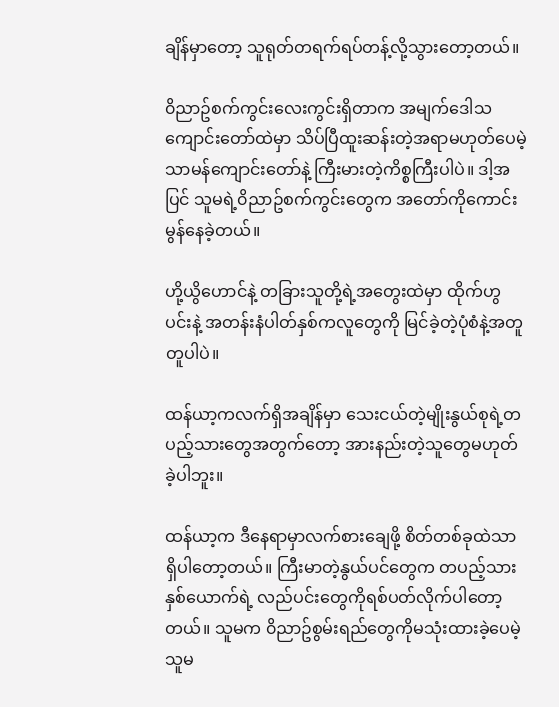ချိန်မှာတော့ သူရုတ်တရက်ရပ်တန့်လို့သွားတော့တယ်။

၀ိညာဥ်စက်ကွင်းလေးကွင်းရှိတာက အမျက်ဒေါသကျောင်းတော်ထဲမှာ သိပ်ပြီထူးဆန်းတဲ့အရာမဟုတ်ပေမဲ့ သာမန်ကျောင်းတော်နဲ့ ကြီးမားတဲ့ကိစ္စကြီးပါပဲ။ ဒါ့အပြင် သူမရဲ့၀ိညာဥ်စက်ကွင်းတွေက အတော်ကိုကောင်းမွန်နေခဲ့တယ်။

ဟို့ယွိဟောင်နဲ့ တခြားသူတို့ရဲ့အတွေးထဲမှာ ထိုက်ဟွပင်းနဲ့ အတန်းနံပါတ်နှစ်ကလူတွေကို မြင်ခဲ့တဲ့ပုံစံနဲ့အတူတူပါပဲ။

ထန်ယာ့ကလက်ရှိအချိန်မှာ သေးငယ်တဲ့မျိုးနွယ်စုရဲ့တပည့်သားတွေအတွက်တော့ အားနည်းတဲ့သူတွေမဟုတ်ခဲ့ပါဘူး။

ထန်ယာ့က ဒီနေရာမှာလက်စားချေဖို့ စိတ်တစ်ခုထဲသာရှိပါတော့တယ်။ ကြီးမာတဲ့နွယ်ပင်တွေက တပည့်သားနှစ်ယောက်ရဲ့ လည်ပင်းတွေကိုရစ်ပတ်လိုက်ပါတော့တယ်။ သူမက ၀ိညာဥ်စွမ်းရည်တွေကိုမသုံးထားခဲ့ပေမဲ့ သူမ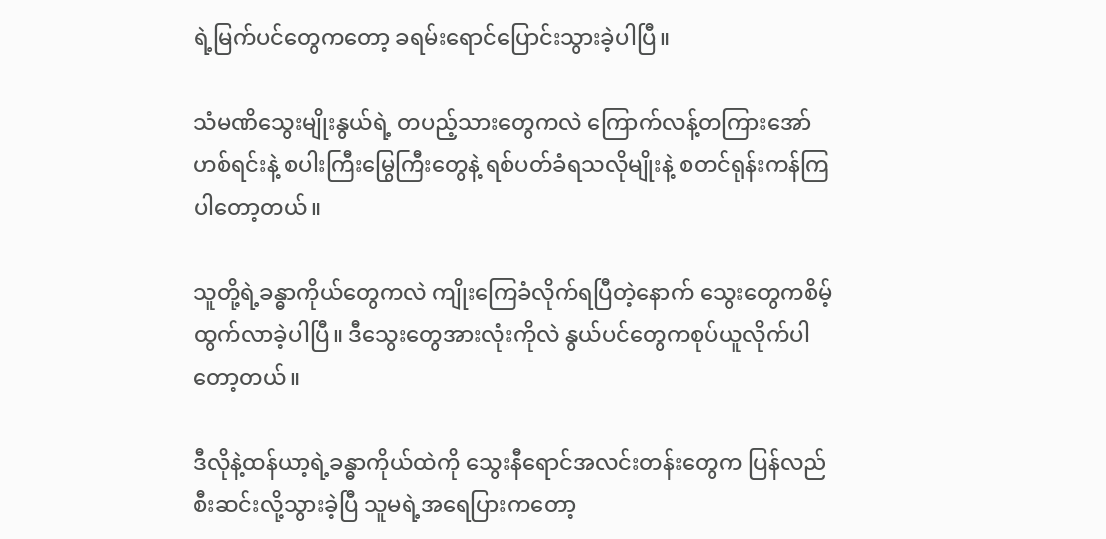ရဲ့မြက်ပင်တွေကတော့ ခရမ်းရောင်ပြောင်းသွားခဲ့ပါပြီ။

သံမဏိသွေးမျိုးနွယ်ရဲ့ တပည့်သားတွေကလဲ ကြောက်လန့်တကြားအော်ဟစ်ရင်းနဲ့ စပါးကြီးမြွေကြီးတွေနဲ့ ရစ်ပတ်ခံရသလိုမျိုးနဲ့ စတင်ရုန်းကန်ကြပါတော့တယ်။

သူတို့ရဲ့ခန္ဓာကိုယ်တွေကလဲ ကျိုးကြေခံလိုက်ရပြီတဲ့နောက် သွေးတွေကစိမ့်ထွက်လာခဲ့ပါပြီ။ ဒီသွေးတွေအားလုံးကိုလဲ နွယ်ပင်တွေကစုပ်ယူလိုက်ပါတော့တယ်။

ဒီလိုနဲ့ထန်ယာ့ရဲ့ခန္ဓာကိုယ်ထဲကို သွေးနီရောင်အလင်းတန်းတွေက ပြန်လည်စီးဆင်းလို့သွားခဲ့ပြီ သူမရဲ့အရေပြားကတော့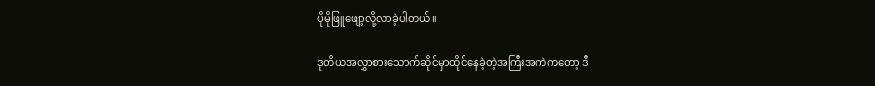ပိုမိုဖြူဖျော့လို့လာခဲ့ပါတယ်။

ဒုတိယအလွှာစားသောက်ဆိုင်မှာထိုင်နေခဲ့တဲ့အကြီးအကဲကတော့ ဒီ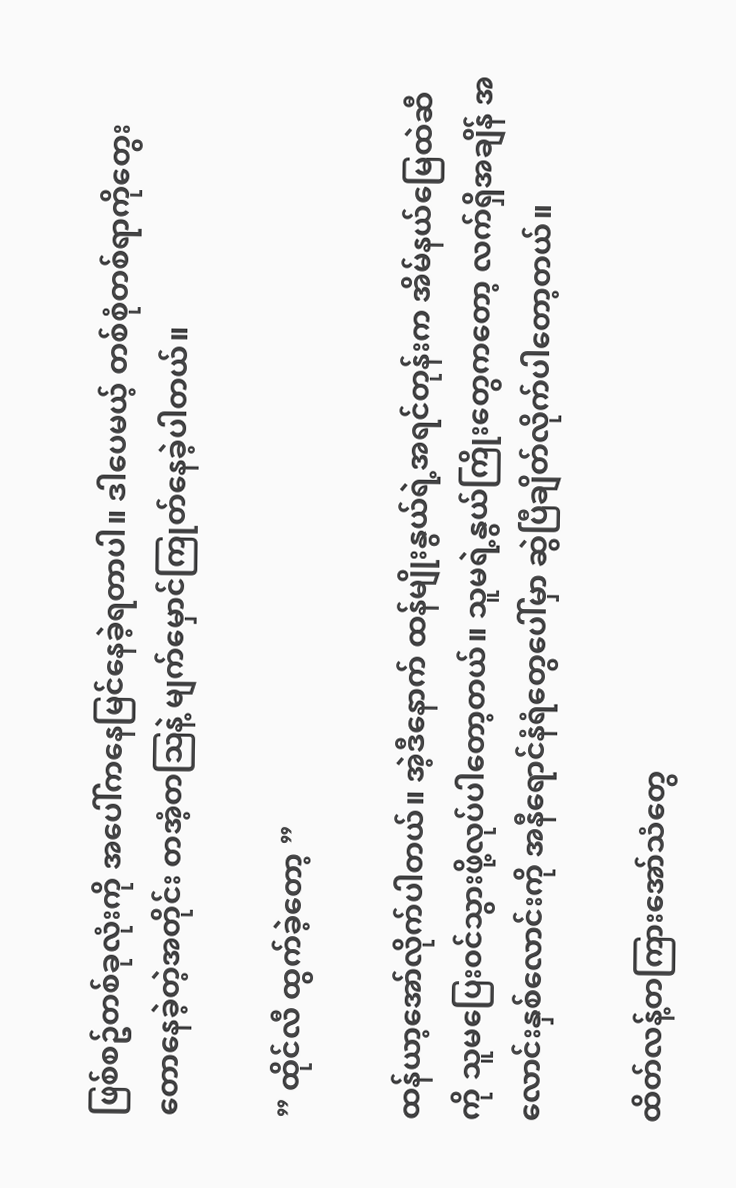ဖြစ်စဥ်တစ်ခုလုံးကို အပေါ်ကနေမြင်နေခဲ့ရတာပါ။ ဒါပေမယ့် တစ်စုံတစ်ရာကိုတွေးတောနေခဲ့တဲ့အတိုင်း တအံ့တဩနဲ့ မျက်မှောင်ကြုတ်နေခဲ့ပါတယ်။

” ထိုင်လီ ထွက်ခဲ့တော့ ”

ထန်ယာ့အော်လိုက်ပါတယ်။ အဲ့ဒီနောက် ထန်မျိုးနွယ်ရဲ့အရင်တုန်းက အိမ်နယ်မြေထဲဆီကို သူမပြေး၀င်သွားဖို့လုပ်ပါတော့တယ်။ သူမရဲ့နွယ်ကြိုးတွေကတော့ လက်ရှိအချိန် အလောင်းနှစ်လောင်းကို အနီရောင်နံရံတွေပေါ်မှာ ဆွဲပြီချိတ်လိုက်ပါတော့တယ်။

ထိတ်လန့်တကြားအော်သံတွေ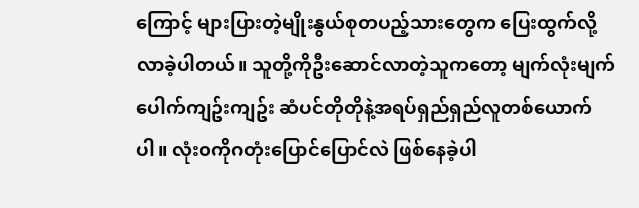ကြောင့် များပြားတဲ့မျိုးနွယ်စုတပည့်သားတွေက ပြေးထွက်လို့လာခဲ့ပါတယ်။ သူတို့ကိုဦးဆောင်လာတဲ့သူကတော့ မျက်လုံးမျက်ပေါက်ကျဥ်းကျဥ်း ဆံပင်တိုတိုနဲ့အရပ်ရှည်ရှည်လူတစ်ယောက်ပါ။ လုံး၀ကိုဂတုံးပြောင်ပြောင်လဲ ဖြစ်နေခဲ့ပါ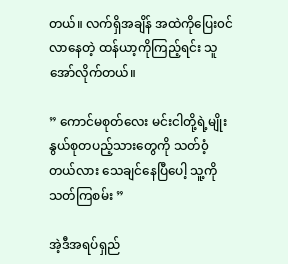တယ်။ လက်ရှိအချိန် အထဲကိုပြေး၀င်လာနေတဲ့ ထန်ယာ့ကိုကြည့်ရင်း သူအော်လိုက်တယ်။

” ကောင်မစုတ်လေး မင်းငါတို့ရဲ့မျိုးနွယ်စုတပည့်သားတွေကို သတ်၀ံ့တယ်လား သေချင်နေပြီပေါ့ သူ့ကိုသတ်ကြစမ်း ”

အဲ့ဒီအရပ်ရှည်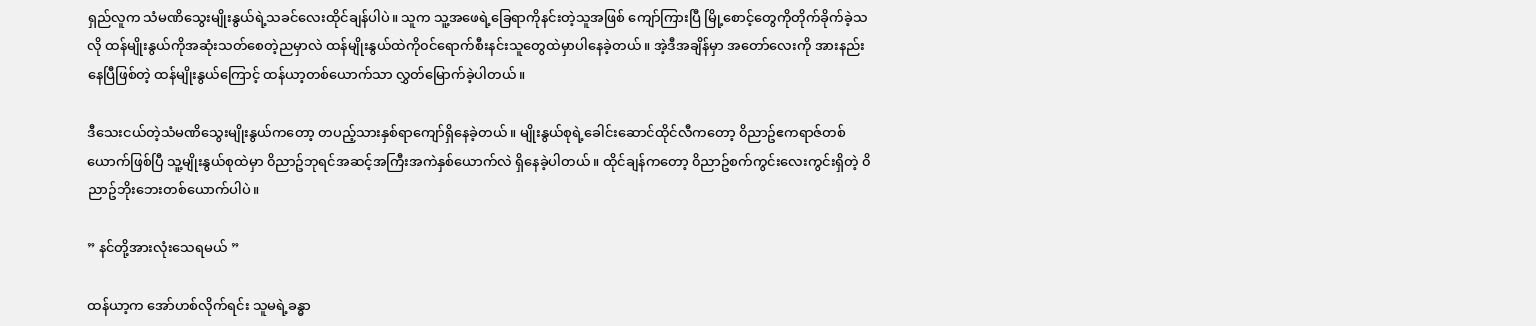ရှည်လူက သံမဏိသွေးမျိုးနွယ်ရဲ့သခင်လေးထိုင်ချန်ပါပဲ။ သူက သူ့အဖေရဲ့ခြေရာကိုနင်းတဲ့သူအဖြစ် ကျော်ကြားပြီ မြို့စောင့်တွေကိုတိုက်ခိုက်ခဲ့သလို ထန်မျိုးနွယ်ကိုအဆုံးသတ်စေတဲ့ညမှာလဲ ထန်မျိုးနွယ်ထဲကို၀င်ရောက်စီးနင်းသူတွေထဲမှာပါနေခဲ့တယ်။ အဲ့ဒီအချိန်မှာ အတော်လေးကို အားနည်းနေပြီဖြစ်တဲ့ ထန်မျိုးနွယ်ကြောင့် ထန်ယာ့တစ်ယောက်သာ လွှတ်မြောက်ခဲ့ပါတယ်။

ဒီသေးငယ်တဲ့သံမဏိသွေးမျိုးနွယ်ကတော့ တပည့်သားနှစ်ရာကျော်ရှိနေခဲ့တယ်။ မျိုးနွယ်စုရဲ့ခေါင်းဆောင်ထိုင်လီကတော့ ၀ိညာဥ်ဧကရာဇ်တစ်ယောက်ဖြစ်ပြီ သူ့မျိုးနွယ်စုထဲမှာ ၀ိညာဥ်ဘုရင်အဆင့်အကြီးအကဲနှစ်ယောက်လဲ ရှိနေခဲ့ပါတယ်။ ထိုင်ချန်ကတော့ ၀ိညာဥ်စက်ကွင်းလေးကွင်းရှိတဲ့ ၀ိညာဥ်ဘိုးဘေးတစ်ယောက်ပါပဲ။

” နင်တို့အားလုံးသေရမယ် ”

ထန်ယာ့က အော်ဟစ်လိုက်ရင်း သူမရဲ့ခန္ဓာ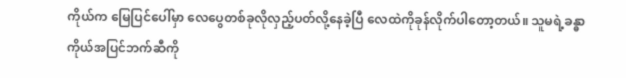ကိုယ်က မြေပြင်ပေါ်မှာ လေပွေတစ်ခုလိုလှည့်ပတ်လို့နေခဲ့ပြီ လေထဲကိုခုန်လိုက်ပါတော့တယ်။ သူမရဲ့ခန္ဓာကိုယ်အပြင်ဘက်ဆီကို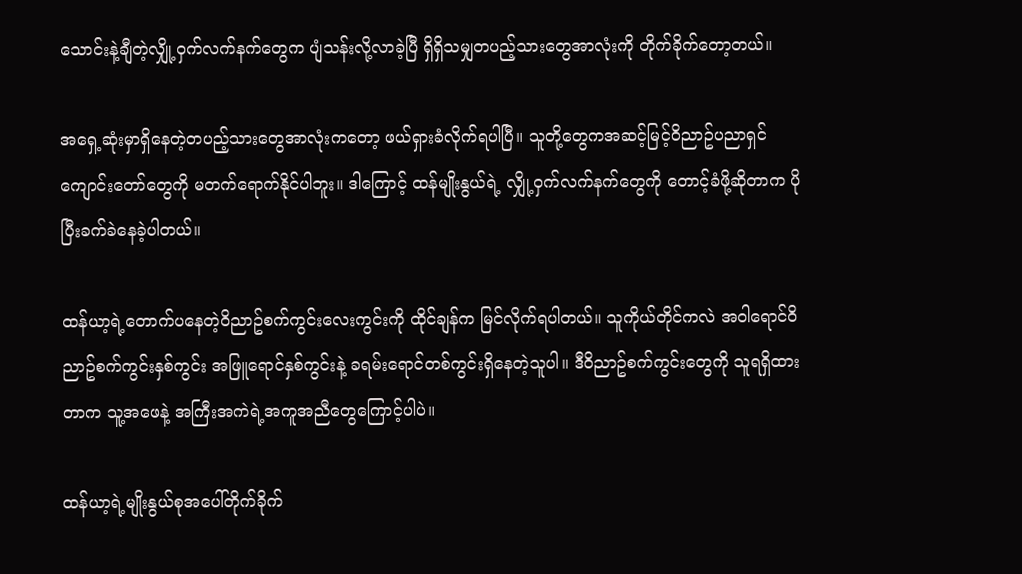သောင်းနဲ့ချီတဲ့လျှို့၀ှက်လက်နက်တွေက ပျံသန်းလို့လာခဲ့ပြီ ရှိရှိသမျှတပည့်သားတွေအာလုံးကို တိုက်ခိုက်တော့တယ်။

အရှေ့ဆုံးမှာရှိနေတဲ့တပည့်သားတွေအာလုံးကတော့ ဖယ်ရှားခံလိုက်ရပါပြီ။ သူတို့တွေကအဆင့်မြင့်၀ိညာဥ်ပညာရှင်ကျောင်းတော်တွေကို မတက်ရောက်နိုင်ပါဘူး။ ဒါကြောင့် ထန်မျိုးနွယ်ရဲ့ လျှို့၀ှက်လက်နက်တွေကို တောင့်ခံဖို့ဆိုတာက ပိုပြီးခက်ခဲနေခဲ့ပါတယ်။

ထန်ယာ့ရဲ့တောက်ပနေတဲ့၀ိညာဥ်စက်ကွင်းလေးကွင်းကို ထိုင်ချန်က မြင်လိုက်ရပါတယ်။ သူကိုယ်တိုင်ကလဲ အ၀ါရောင်၀ိညာဥ်စက်ကွင်းနှစ်ကွင်း အဖြူရောင်နှစ်ကွင်းနဲ့ ခရမ်းရောင်တစ်ကွင်းရှိနေတဲ့သူပါ။ ဒီ၀ိညာဥ်စက်ကွင်းတွေကို သူရရှိထားတာက သူ့အဖေနဲ့ အကြီးအကဲရဲ့အကူအညီတွေကြောင့်ပါပဲ။

ထန်ယာ့ရဲ့မျိုးနွယ်စုအပေါ်တိုက်ခိုက်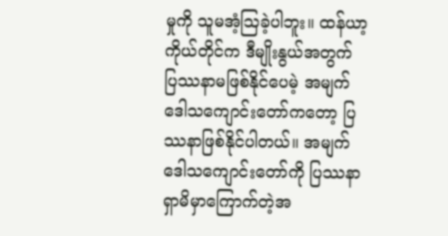မှုကို သူမအံ့ဩခဲ့ပါဘူး။ ထန်ယာ့ကိုယ်တိုင်က ဒီမျိုးနွယ်အတွက် ပြဿနာမဖြစ်နိုင်ပေမဲ့ အမျက်ဒေါသကျောင်းတော်ကတော့ ပြဿနာဖြစ်နိုင်ပါတယ်။ အမျက်ဒေါသကျောင်းတော်ကို ပြဿနာရှာမိမှာကြောက်တဲ့အ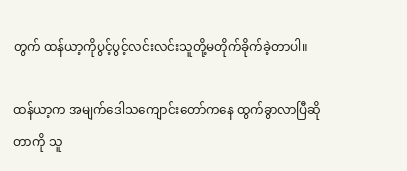တွက် ထန်ယာ့ကိုပွင့်ပွင့်လင်းလင်းသူတို့မတိုက်ခိုက်ခဲ့တာပါ။

ထန်ယာ့က အမျက်ဒေါသကျောင်းတော်ကနေ ထွက်ခွာလာပြီဆိုတာကို သူ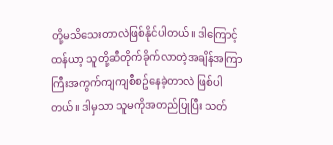တို့မသိသေးတာလဲဖြစ်နိုင်ပါတယ်။ ဒါကြောင့် ထန်ယာ့ သူတို့ဆီတိုက်ခိုက်လာတဲ့အချိန်အကြာကြီးအကွက်ကျကျစီစဥ်နေခဲ့တာလဲ ဖြစ်ပါတယ်။ ဒါမှသာ သူမကိုအတည်ပြုပြီး သတ်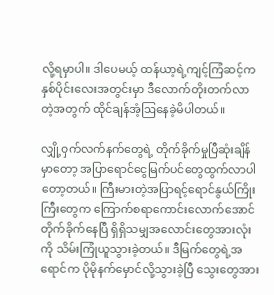လို့ရမှာပါ။ ဒါပေမယ့် ထန်ယာ့ရဲ့ကျင့်ကြံဆင့်က နှစ်ပိုင်းလေးအတွင်းမှာ ဒီလောက်တိုးတက်လာတဲ့အတွက် ထိုင်ချန်အံ့ဩနေခဲ့မိပါတယ်။

လျှို့၀ှက်လက်နက်တွေရဲ့ တိုက်ခိုက်မှုပြီဆုံးချိန်မှာတော့ အပြာရောင်ငွေမြက်ပင်တွေထွက်လာပါတော့တယ်။ ကြီးမားတဲ့အပြာရင့်ရောင်နွယ်ကြိုးကြီးတွေက ကြောက်စရာကောင်းလောက်အောင် တိုက်ခိုက်နေပြီ ရှိရှိသမျှအလောင်းတွေအားလုံးကို သိမ်းကြုံယူသွားခဲ့တယ်။ ဒီမြက်တွေရဲ့အရောင်က ပိုမိုနက်မှောင်လို့သွားခဲ့ပြီ သွေးတွေအား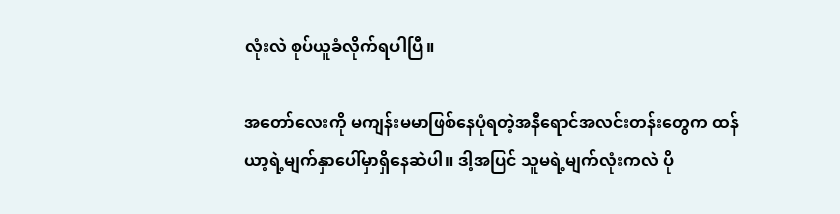လုံးလဲ စုပ်ယူခံလိုက်ရပါပြီ။

အတော်လေးကို မကျန်းမမာဖြစ်နေပုံရတဲ့အနီရောင်အလင်းတန်းတွေက ထန်ယာ့ရဲ့မျက်နှာပေါ်မှာရှိနေဆဲပါ။ ဒါ့အပြင် သူမရဲ့မျက်လုံးကလဲ ပို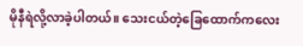မိုနီရဲလို့လာခဲ့ပါတယ်။ သေးငယ်တဲ့ခြေထောက်ကလေး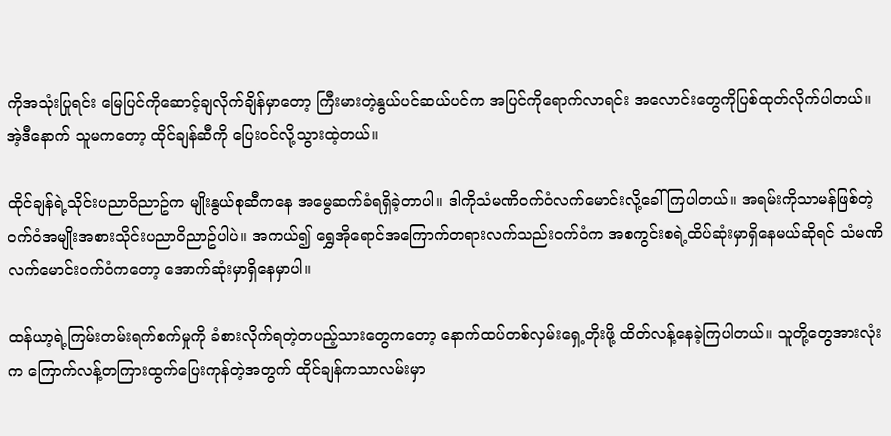ကိုအသုံးပြုရင်း မြေပြင်ကိုဆောင့်ချလိုက်ချိန်မှာတော့ ကြီးမားတဲ့နွယ်ပင်ဆယ်ပင်က အပြင်ကိုရောက်လာရင်း အလောင်းတွေကိုပြစ်ထုတ်လိုက်ပါတယ်။ အဲ့ဒီနောက် သူမကတော့ ထိုင်ချန်ဆီကို ပြေး၀င်လို့သွားထဲ့တယ်။

ထိုင်ချန်ရဲ့သိုင်းပညာ၀ိညာဥ်က မျိုးနွယ်စုဆီကနေ အမွေဆက်ခံရရှိခဲ့တာပါ။ ဒါကိုသံမဏိ၀က်၀ံလက်မောင်းလို့ခေါ်ကြပါတယ်။ အရမ်းကိုသာမန်ဖြစ်တဲ့ ၀က်၀ံအမျိုးအစားသိုင်းပညာ၀ိညာဥ်ပါပဲ။ အကယ်၍ ရွှေအိုရောင်အကြောက်တရားလက်သည်း၀က်၀ံက အစကွင်းစရဲ့ထိပ်ဆုံးမှာရှိနေမယ်ဆိုရင် သံမဏိလက်မောင်း၀က်၀ံကတော့ အောက်ဆုံးမှာရှိနေမှာပါ။

ထန်ယာ့ရဲ့ကြမ်းတမ်းရက်စက်မှုကို ခံစားလိုက်ရတဲ့တပည့်သားတွေကတော့ နောက်ထပ်တစ်လှမ်းရှေ့တိုးဖို့ ထိတ်လန့်နေခဲ့ကြပါတယ်။ သူတို့တွေအားလုံးက ကြောက်လန့်တကြားထွက်ပြေးကုန်တဲ့အတွက် ထိုင်ချန်ကသာလမ်းမှာ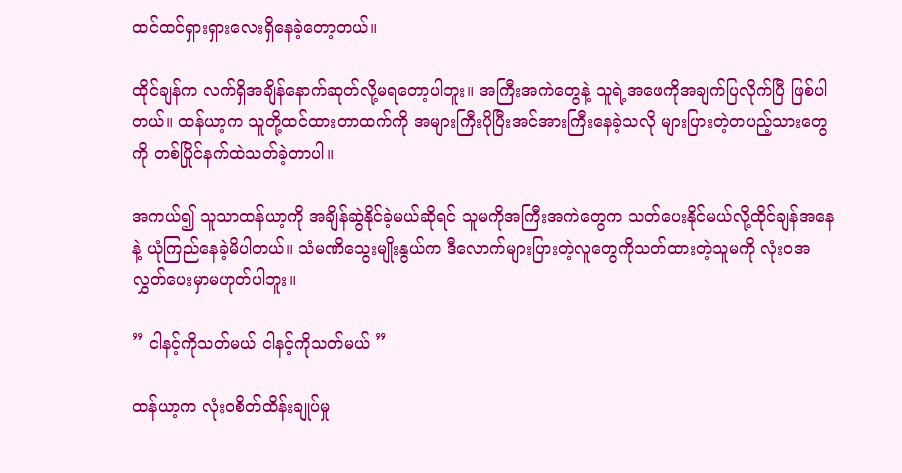ထင်ထင်ရှားရှားလေးရှိနေခဲ့တော့တယ်။

ထိုင်ချန်က လက်ရှိအချိန်နောက်ဆုတ်လို့မရတော့ပါဘူး။ အကြီးအကဲတွေနဲ့ သူရဲ့အဖေကိုအချက်ပြလိုက်ပြီ ဖြစ်ပါတယ်။ ထန်ယာ့က သူတို့ထင်ထားတာထက်ကို အများကြီးပိုပြီးအင်အားကြီးနေခဲ့သလို များပြားတဲ့တပည့်သားတွေကို တစ်ပြိုင်နက်ထဲသတ်ခဲ့တာပါ။

အကယ်၍ သူသာထန်ယာ့ကို အချိန်ဆွဲနိုင်ခဲ့မယ်ဆိုရင် သူမကိုအကြီးအကဲတွေက သတ်ပေးနိုင်မယ်လို့ထိုင်ချန်အနေနဲ့ ယုံကြည်နေခဲ့မိပါတယ်။ သံမဏိသွေးမျိုးနွယ်က ဒီလောက်များပြားတဲ့လူတွေကိုသတ်ထားတဲ့သူမကို လုံး၀အလွှတ်ပေးမှာမဟုတ်ပါဘူး။

” ငါနင့်ကိုသတ်မယ် ငါနင့်ကိုသတ်မယ် ”

ထန်ယာ့က လုံး၀စိတ်ထိန်းချုပ်မှု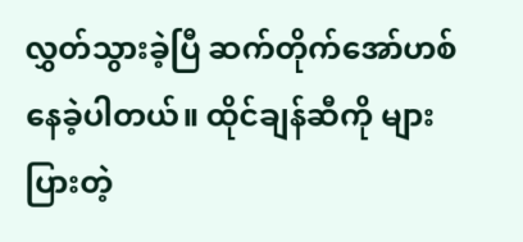လွှတ်သွားခဲ့ပြီ ဆက်တိုက်အော်ဟစ်နေခဲ့ပါတယ်။ ထိုင်ချန်ဆီကို များပြားတဲ့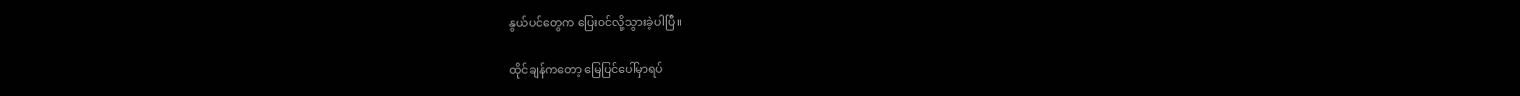နွယ်ပင်တွေက ပြေး၀င်လို့သွားခဲ့ပါပြီ။

ထိုင်ချန်ကတော့ မြေပြင်ပေါ်မှာရပ်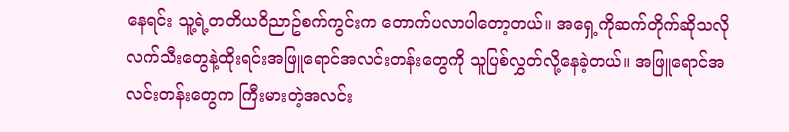နေရင်း သူ့ရဲ့တတိယ၀ိညာဥ်စက်ကွင်းက တောက်ပလာပါတော့တယ်။ အရှေ့ကိုဆက်တိုက်ဆိုသလို လက်သီးတွေနဲ့ထိုးရင်းအဖြူရောင်အလင်းတန်းတွေကို သူပြစ်လွှတ်လို့နေခဲ့တယ်။ အဖြူရောင်အလင်းတန်းတွေက ကြီးမားတဲ့အလင်း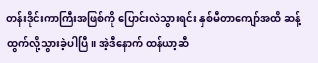တန်းဒိုင်းကာကြီးအဖြစ်ကို ပြောင်းလဲသွားရင်း နှစ်မီတာကျော်အထိ ဆန့်ထွက်လို့သွားခဲ့ပါပြီ။ အဲ့ဒီနောက် ထန်ယာ့ဆီ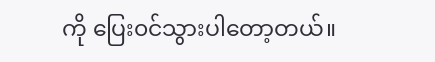ကို ပြေး၀င်သွားပါတော့တယ်။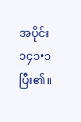အပိုင်း ၁၄၁•၁ ပြီး၏။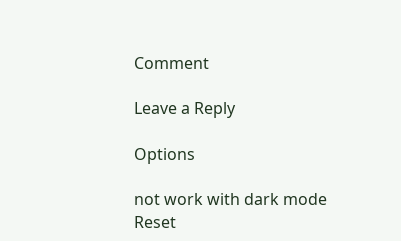Comment

Leave a Reply

Options

not work with dark mode
Reset